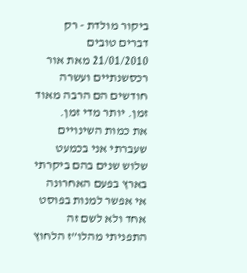ביקור מולדת - רק דברים טובים
21/01/2010 מאת אור רכסשנתיים ועשרה חודשים הם הרבה מאוד זמן. יותר מדי זמן.
את כמות השינויים שעברתי אני בכמעט שלוש שנים בהם ביקרתי בארץ בפעם האחרונה אי אפשר למנות בפוסט אחד ולא לשם זה התפניתי מהלו”ז הלחוץ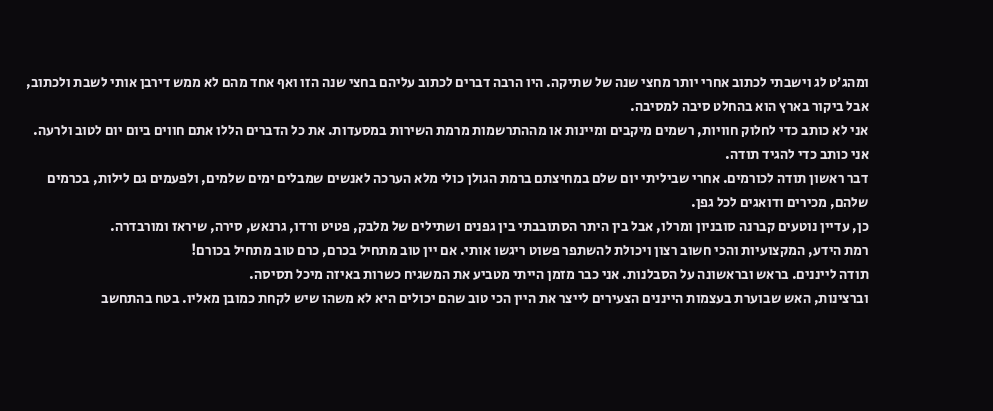ומהג’ט לג וישבתי לכתוב אחרי יותר מחצי שנה של שתיקה. היו הרבה דברים לכתוב עליהם בחצי שנה הזו ואף אחד מהם לא ממש דירבן אותי לשבת ולכתוב, אבל ביקור בארץ הוא בהחלט סיבה למסיבה.
אני לא כותב כדי לחלוק חוויות, רשמים מיקבים ומיינות או מההתרשמות מרמת השירות במסעדות. את כל הדברים הללו אתם חווים ביום יום לטוב ולרעה.
אני כותב כדי להגיד תודה.
דבר ראשון תודה לכורמים. אחרי שביליתי יום שלם במחיצתם ברמת הגולן כולי מלא הערכה לאנשים שמבלים ימים שלמים, ולפעמים גם לילות, בכרמים שלהם, מכירים ודואגים לכל גפן.
כן, עדיין נוטעים קברנה סובניון ומרלו, אבל בין היתר הסתובבתי בין גפנים ושתילים של מלבק, פטיט ורדו, גרנאש, סירה, שיראז ומורבדרה.
רמת הידע, המקצועיות והכי חשוב רצון ויכולת להשתפר פשוט ריגשו אותי. אם יין טוב מתחיל בכרם, כרם טוב מתחיל בכורם!
תודה לייננים. בראש ובראשונה על הסבלנות. אני כבר מזמן הייתי מטביע את המשגיח כשרות באיזה מיכל תסיסה.
וברצינות, האש שבוערת בעצמות הייננים הצעירים לייצר את היין הכי טוב שהם יכולים היא לא משהו שיש לקחת כמובן מאליו. בטח בהתחשב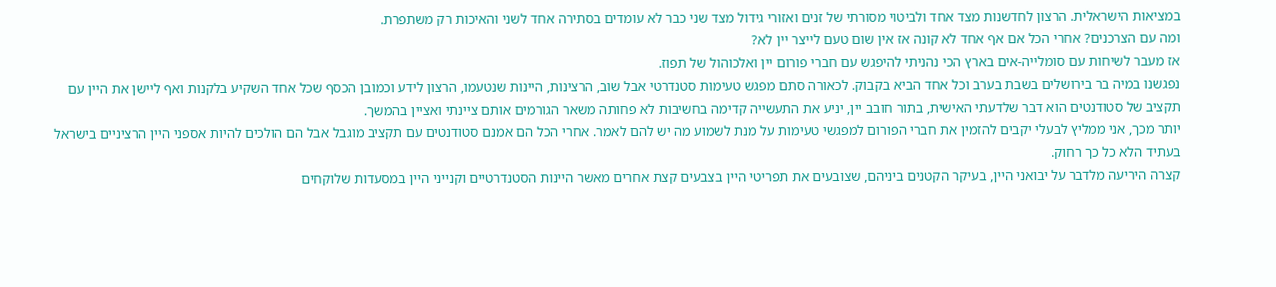במציאות הישראלית. הרצון לחדשנות מצד אחד ולביטוי מסורתי של זנים ואזורי גידול מצד שני כבר לא עומדים בסתירה אחד לשני והאיכות רק משתפרת.
ומה עם הצרכנים? אחרי הכל אם אף אחד לא קונה אז אין שום טעם לייצר יין לא?
אז מעבר לשיחות עם סומלייה-אים בארץ הכי נהניתי להיפגש עם חברי פורום יין ואלכוהול של תפוז.
נפגשנו במיה בר בירושלים בשבת בערב וכל אחד הביא בקבוק. לכאורה סתם מפגש טעימות סטנדרטי אבל שוב, הרצינות, היינות שנטעמו, הרצון לידע וכמובן הכסף שכל אחד השקיע בלקנות ואף ליישן את היין עם תקציב של סטודנטים הוא דבר שלדעתי האישית, בתור חובב יין, יניע את התעשייה קדימה בחשיבות לא פחותה משאר הגורמים אותם ציינתי ואציין בהמשך.
יותר מכך, אני ממליץ לבעלי יקבים להזמין את חברי הפורום למפגשי טעימות על מנת לשמוע מה יש להם לאמר. אחרי הכל הם אמנם סטודנטים עם תקציב מוגבל אבל הם הולכים להיות אספני היין הרציניים בישראל בעתיד הלא כל כך רחוק.
קצרה היריעה מלדבר על יבואני היין, בעיקר הקטנים ביניהם, שצובעים את תפריטי היין בצבעים קצת אחרים מאשר היינות הסטנדרטיים וקנייני היין במסעדות שלוקחים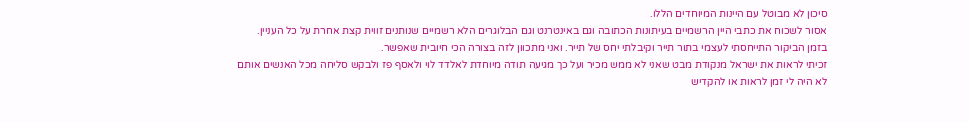סיכון לא מבוטל עם היינות המיוחדים הללו.
אסור לשכוח את כתבי היין הרשמיים בעיתונות הכתובה וגם באינטרנט וגם הבלוגרים הלא רשמיים שנותנים זווית קצת אחרת על כל העניין.
בזמן הביקור התייחסתי לעצמי בתור תייר וקיבלתי יחס של תייר. ואני מתכוון לזה בצורה הכי חיובית שאפשר.
זכיתי לראות את ישראל מנקודת מבט שאני לא ממש מכיר ועל כך מגיעה תודה מיוחדת לאלדד לוי ולאסף פז ולבקש סליחה מכל האנשים אותם לא היה לי זמן לראות או להקדיש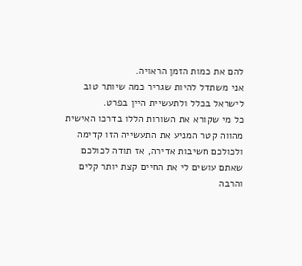להם את כמות הזמן הראויה.
אני משתדל להיות שגריר כמה שיותר טוב לישראל בכלל ולתעשיית היין בפרט.
כל מי שקורא את השורות הללו בדרכו האישית מהווה קטר המניע את התעשייה הזו קדימה ולכולכם חשיבות אדירה, אז תודה לכולכם שאתם עושים לי את החיים קצת יותר קלים והרבה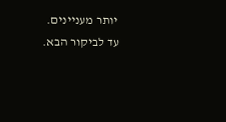יותר מעניינים.
עד לביקור הבא.